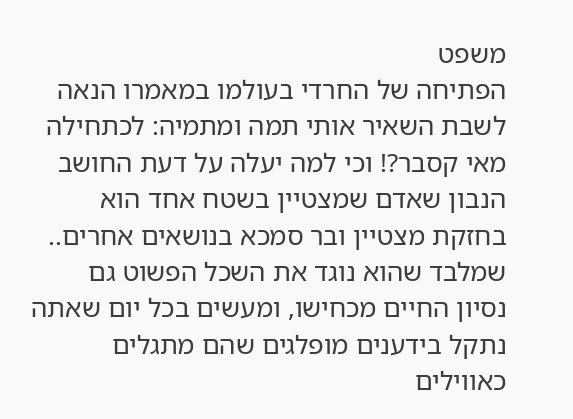משפט
הפתיחה של החרדי בעולמו במאמרו הנאה לשבת השאיר אותי תמה ומתמיה: לכתחילה
מאי קסבר?! וכי למה יעלה על דעת החושב הנבון שאדם שמצטיין בשטח אחד הוא
בחזקת מצטיין ובר סמכא בנושאים אחרים.. שמלבד שהוא נוגד את השכל הפשוט גם
נסיון החיים מכחישו, ומעשים בכל יום שאתה נתקל בידענים מופלגים שהם מתגלים
כאווילים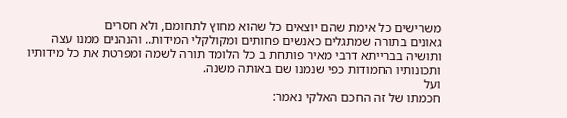משרישים כל אימת שהם יוצאים כל שהוא מחוץ לתחומם, ולא חסרים
גאונים בתורה שמתגלים כאנשים פחותים ומקולקלי המידות.. והנהנים ממנו עצה
ותושיה בברייתא דרבי מאיר פותחת ב כל הלומד תורה לשמה ומפרטת את כל מידותיו
ותכונותיו החמודות כפי שנמנו שם באותה משנה.
ועל
חכמתו של זה החכם האלקי נאמר: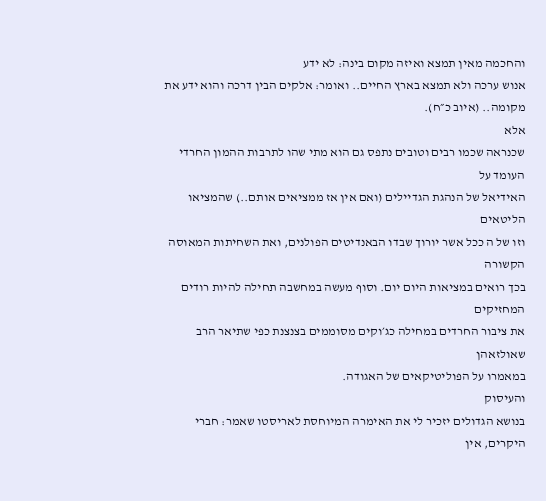והחכמה מאין תמצא ואיזה מקום בינה: לא ידע
אנוש ערכה ולא תמצא בארץ החיים.. ואומר: אלקים הבין דרכה והוא ידע את
מקומה.. (איוב כ״ח).
אלא
שכנראה שכמו רבים וטובים נתפס גם הוא מתי שהו לתרבות ההמון החרדי העומד על
האידיאל של הנהגת הגדיילים (ואם אין אז ממציאים אותם..) שהמציאו הליטאים
וזו של ה ככל אשר יורוך שבדו הבאנדיטים הפולנים, ואת השחיתות המאוסה הקשורה
בכך רואים במציאות היום יום. וסוף מעשה במחשבה תחילה להיות רודים המחזיקים
את ציבור החרדים במחילה כג׳וקים מסוממים בצנצנת כפי שתיאר הרב שאולזאהן
במאמרו על הפוליטיקאים של האגודה.
והעיסוק
בנושא הגדולים יזכיר לי את האימרה המיוחסת לאריסטו שאמר: חברי היקרים, אין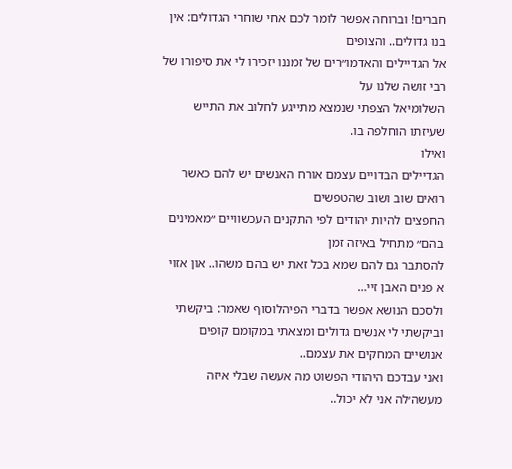חברים! וברוחה אפשר לומר לכם אחי שוחרי הגדולים: אין בנו גדולים.. והצופים
אל הגדיילים והאדמו״רים של זמננו יזכירו לי את סיפורו של רבי זושה שלנו על
השלומיאל הצפתי שנמצא מתייגע לחלוב את התייש שעיזתו הוחלפה בו.
ואילו
הגדיילים הבדויים עצמם אורח האנשים יש להם כאשר רואים שוב ושוב שהטפשים
החפצים להיות יהודים לפי התקנים העכשוויים ״מאמינים בהם״ מתחיל באיזה זמן
להסתבר גם להם שמא בכל זאת יש בהם משהו.. און אזוי א פנים האבן זיי…
ולסכם הנושא אפשר בדברי הפיהלוסוף שאמר: ביקשתי וביקשתי לי אנשים גדולים ומצאתי במקומם קופים אנושיים המחקים את עצמם..
ואני עבדכם היהודי הפשוט מה אעשה שבלי איזה מעשה׳לה אני לא יכול..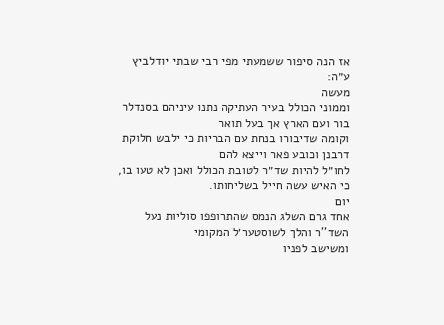אז הנה סיפור ששמעתי מפי רבי שבתי יודלביץ ע״ה:
מעשה
וממוני הכולל בעיר העתיקה נתנו עיניהם בסנדלר בור ועם הארץ אך בעל תואר
וקומה שדיבורו בנחת עם הבריות כי ילבש חלוקת דרבנן וכובע פאר וייצא להם
לחו״ל להיות שד״ר לטובת הכולל ואכן לא טעו בו, כי האיש עשה חייל בשליחותו.
יום
אחד גרם השלג הנמס שהתרופפו סוליות נעל השד''ר והלך לשוסטער׳ל המקומי
ומשישב לפניו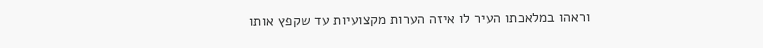וראהו במלאכתו העיר לו איזה הערות מקצועיות עד שקפץ אותו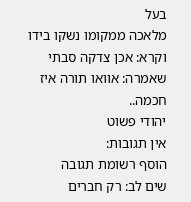בעל
מלאכה ממקומו נשקו בידו וקרא: אכן צדקה סבתי שאמרה: אוואו תורה איז חכמה..
יהודי פשוט
אין תגובות:
הוסף רשומת תגובה
שים לב: רק חברים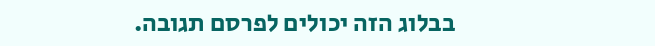בבלוג הזה יכולים לפרסם תגובה.